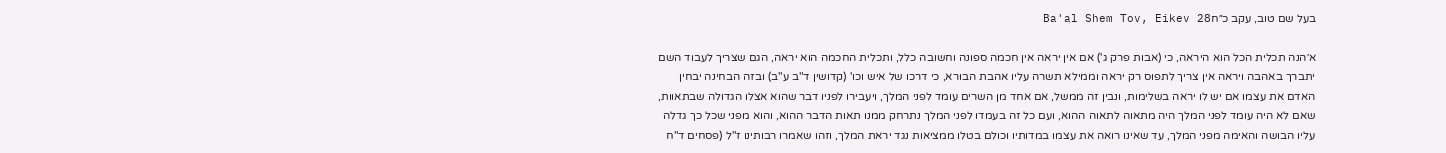בעל שם טוב, עקב כ״חBa'al Shem Tov, Eikev 28

א׳הנה תכלית הכל הוא היראה, כי (אבות פרק ג') אם אין יראה אין חכמה ספונה וחשובה כלל, ותכלית החכמה הוא יראה, הגם שצריך לעבוד השם יתברך באהבה ויראה אין צריך לתפוס רק יראה וממילא תשרה עליו אהבת הבורא, כי דרכו של איש וכו' (קדושין ד"ב ע"ב) ובזה הבחינה יבחין האדם את עצמו אם יש לו יראה בשלימות, ונבין זה ממשל, אם אחד מן השרים עומד לפני המלך, ויעבירו לפניו דבר שהוא אצלו הגדולה שבתאוות, שאם לא היה עומד לפני המלך היה מתאוה לתאוה ההוא, ועם כל זה בעמדו לפני המלך נתרחק ממנו תאות הדבר ההוא, והוא מפני שכל כך גדלה עליו הבושה והאימה מפני המלך, עד שאינו רואה את עצמו במדותיו וכולם בטלו ממציאות נגד יראת המלך, וזהו שאמרו רבותינו ז"ל (פסחים ד"ח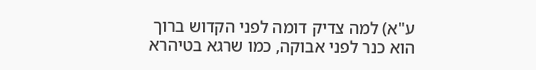ע"א) למה צדיק דומה לפני הקדוש ברוך הוא כנר לפני אבוקה, כמו שרגא בטיהרא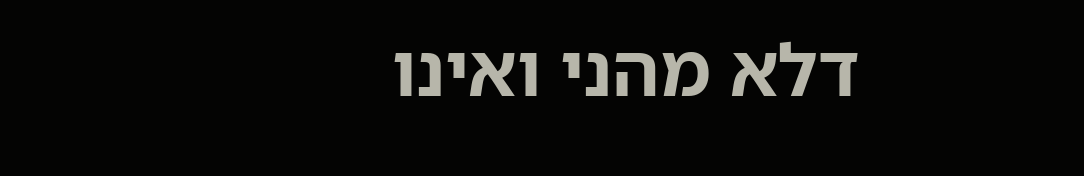דלא מהני ואינו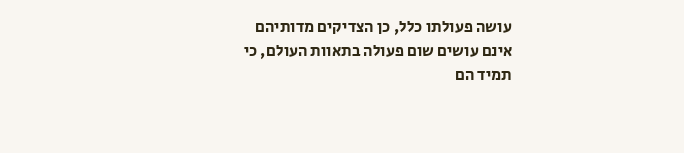עושה פעולתו כלל, כן הצדיקים מדותיהם אינם עושים שום פעולה בתאוות העולם, כי תמיד הם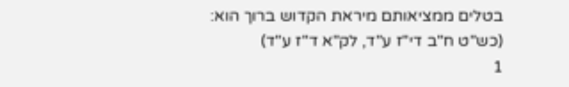בטלים ממציאותם מיראת הקדוש ברוך הוא:
(כש"ט ח"ב די"ז ע"ד, לק"א ד"ז ע"ד)
1